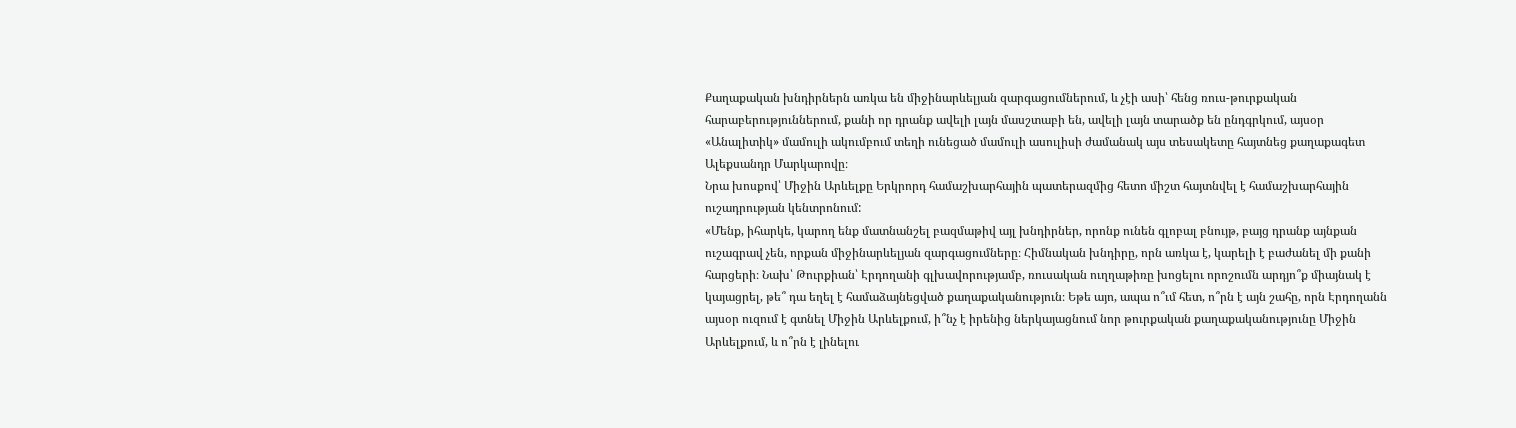Քաղաքական խնդիրներն առկա են միջինարևելյան զարգացումներում, և չէի ասի՝ հենց ռուս-թուրքական հարաբերություններում, քանի որ դրանք ավելի լայն մասշտաբի են, ավելի լայն տարածք են ընդգրկում, այսօր «Անալիտիկ» մամուլի ակումբում տեղի ունեցած մամուլի ասուլիսի ժամանակ այս տեսակետը հայտնեց քաղաքագետ Ալեքսանդր Մարկարովը։
Նրա խոսքով՝ Միջին Արևելքը Երկրորդ համաշխարհային պատերազմից հետո միշտ հայտնվել է համաշխարհային ուշադրության կենտրոնում:
«Մենք, իհարկե, կարող ենք մատնանշել բազմաթիվ այլ խնդիրներ, որոնք ունեն գլոբալ բնույթ, բայց դրանք այնքան ուշագրավ չեն, որքան միջինարևելյան զարգացումները։ Հիմնական խնդիրը, որն առկա է, կարելի է բաժանել մի քանի հարցերի։ Նախ՝ Թուրքիան՝ Էրդողանի գլխավորությամբ, ռուսական ուղղաթիռը խոցելու որոշումն արդյո՞ք միայնակ է կայացրել, թե՞ դա եղել է համաձայնեցված քաղաքականություն։ Եթե այո, ապա ո՞ւմ հետ, ո՞րն է այն շահը, որն Էրդողանն այսօր ուզում է գտնել Միջին Արևելքում, ի՞նչ է իրենից ներկայացնում նոր թուրքական քաղաքականությունը Միջին Արևելքում, և ո՞րն է լինելու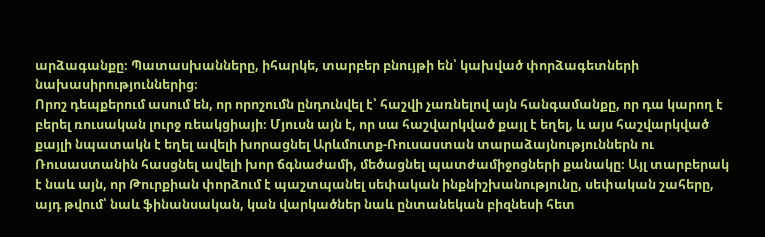արձագանքը։ Պատասխանները, իհարկե, տարբեր բնույթի են՝ կախված փորձագետների նախասիրություններից։
Որոշ դեպքերում ասում են, որ որոշումն ընդունվել է՝ հաշվի չառնելով այն հանգամանքը, որ դա կարող է բերել ռուսական լուրջ ռեակցիայի։ Մյուսն այն է, որ սա հաշվարկված քայլ է եղել, և այս հաշվարկված քայլի նպատակն է եղել ավելի խորացնել Արևմուտք-Ռուսաստան տարաձայնություններն ու Ռուսաստանին հասցնել ավելի խոր ճգնաժամի, մեծացնել պատժամիջոցների քանակը։ Այլ տարբերակ է նաև այն, որ Թուրքիան փորձում է պաշտպանել սեփական ինքնիշխանությունը, սեփական շահերը, այդ թվում՝ նաև ֆինանսական, կան վարկածներ նաև ընտանեկան բիզնեսի հետ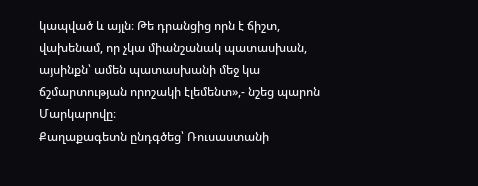կապված և այլն։ Թե դրանցից որն է ճիշտ, վախենամ, որ չկա միանշանակ պատասխան, այսինքն՝ ամեն պատասխանի մեջ կա ճշմարտության որոշակի էլեմենտ»,- նշեց պարոն Մարկարովը։
Քաղաքագետն ընդգծեց՝ Ռուսաստանի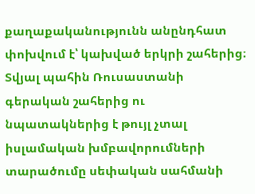քաղաքականությունն անընդհատ փոխվում է՝ կախված երկրի շահերից։ Տվյալ պահին Ռուսաստանի գերական շահերից ու նպատակներից է թույլ չտալ իսլամական խմբավորումների տարածումը սեփական սահմանի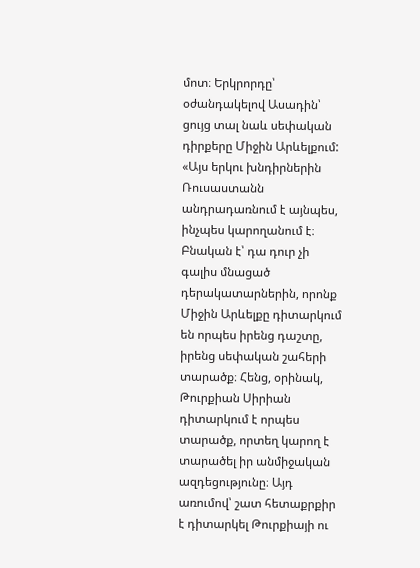մոտ։ Երկրորդը՝ օժանդակելով Ասադին՝ ցույց տալ նաև սեփական դիրքերը Միջին Արևելքում:
«Այս երկու խնդիրներին Ռուսաստանն անդրադառնում է այնպես, ինչպես կարողանում է։ Բնական է՝ դա դուր չի գալիս մնացած դերակատարներին, որոնք Միջին Արևելքը դիտարկում են որպես իրենց դաշտը, իրենց սեփական շահերի տարածք։ Հենց, օրինակ, Թուրքիան Սիրիան դիտարկում է որպես տարածք, որտեղ կարող է տարածել իր անմիջական ազդեցությունը։ Այդ առումով՝ շատ հետաքրքիր է դիտարկել Թուրքիայի ու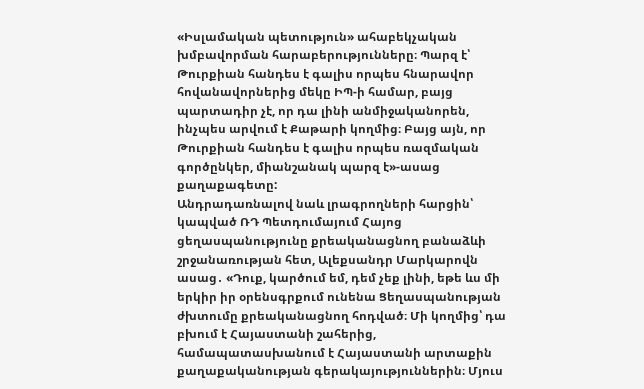«Իսլամական պետություն» ահաբեկչական խմբավորման հարաբերությունները։ Պարզ է՝ Թուրքիան հանդես է գալիս որպես հնարավոր հովանավորներից մեկը ԻՊ-ի համար, բայց պարտադիր չէ, որ դա լինի անմիջականորեն, ինչպես արվում է Քաթարի կողմից։ Բայց այն, որ Թուրքիան հանդես է գալիս որպես ռազմական գործընկեր, միանշանակ պարզ է»-ասաց քաղաքագետը:
Անդրադառնալով նաև լրագրողների հարցին՝ կապված ՌԴ Պետդումայում Հայոց ցեղասպանությունը քրեականացնող բանաձևի շրջանառության հետ, Ալեքսանդր Մարկարովն ասաց․ «Դուք, կարծում եմ, դեմ չեք լինի, եթե ևս մի երկիր իր օրենսգրքում ունենա Ցեղասպանության ժխտումը քրեականացնող հոդված։ Մի կողմից՝ դա բխում է Հայաստանի շահերից, համապատասխանում է Հայաստանի արտաքին քաղաքականության գերակայություններին։ Մյուս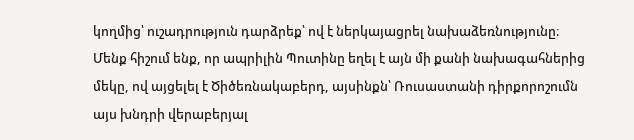կողմից՝ ուշադրություն դարձրեք՝ ով է ներկայացրել նախաձեռնությունը։ Մենք հիշում ենք, որ ապրիլին Պուտինը եղել է այն մի քանի նախագահներից մեկը, ով այցելել է Ծիծեռնակաբերդ, այսինքն՝ Ռուսաստանի դիրքորոշումն այս խնդրի վերաբերյալ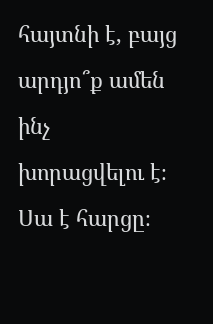հայտնի է, բայց արդյո՞ք ամեն ինչ խորացվելու է։ Սա է հարցը։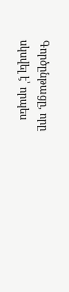Գործընթացը, որը սկսվել է՝ որպես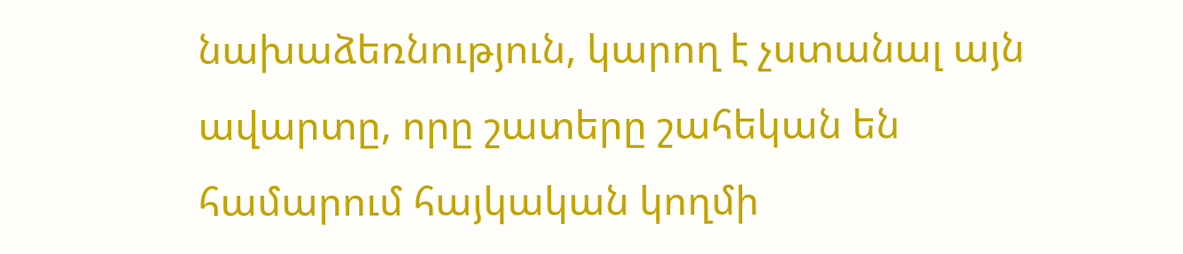նախաձեռնություն, կարող է չստանալ այն ավարտը, որը շատերը շահեկան են համարում հայկական կողմի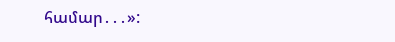համար․․․»: